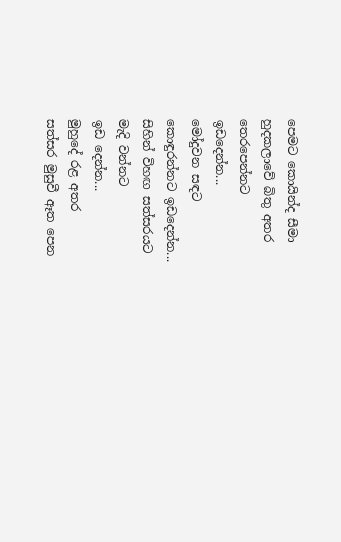පෙමට කොයින්ද සීමා
හුදකලාවේ බිතු අතර
තෙරපෙන්නට
ඉඩදෙන්න...
මෝදුවන සඳට
කොඳුරන්නට ඉඩදෙන්න...
සිහින් විහඟ සත්සරයට
මැදි වන්නට
ඉඩ දෙන්න...
මුහුදේ රළ අතර
සත්සර මුසුවී ඈත පෙන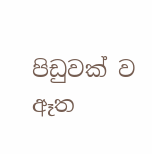පිඩුවක් ව
ඈත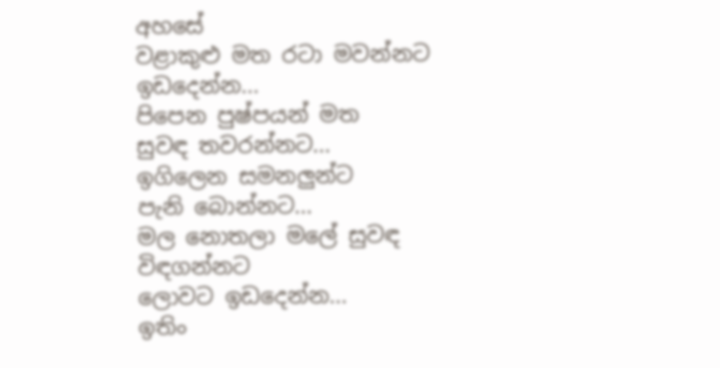අහසේ
වළාකුළු මත රටා මවන්නට
ඉඩදෙන්න...
පිපෙන පුෂ්පයන් මත
සුවඳ තවරන්නට...
ඉගිලෙන සමනලුන්ට
පැනි බොන්නට...
මල නොතලා මලේ සුවඳ විඳගන්නට
ලොවට ඉඩදෙන්න...
ඉතිං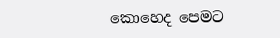කොහෙද පෙමට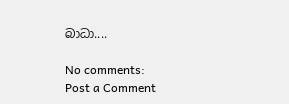බාධා....

No comments:
Post a Comment